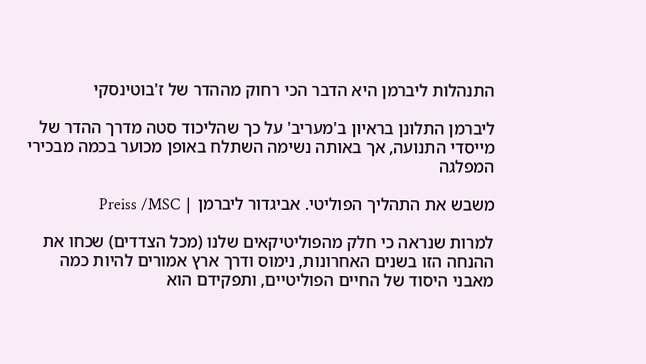התנהלות ליברמן היא הדבר הכי רחוק מההדר של ז'בוטינסקי

ליברמן התלונן בראיון ב'מעריב' על כך שהליכוד סטה מדרך ההדר של מייסדי התנועה, אך באותה נשימה השתלח באופן מכוער בכמה מבכירי המפלגה

משבש את התהליך הפוליטי. אביגדור ליברמן | Preiss /MSC

למרות שנראה כי חלק מהפוליטיקאים שלנו (מכל הצדדים) שכחו את ההנחה הזו בשנים האחרונות, נימוס ודרך ארץ אמורים להיות כמה מאבני היסוד של החיים הפוליטיים, ותפקידם הוא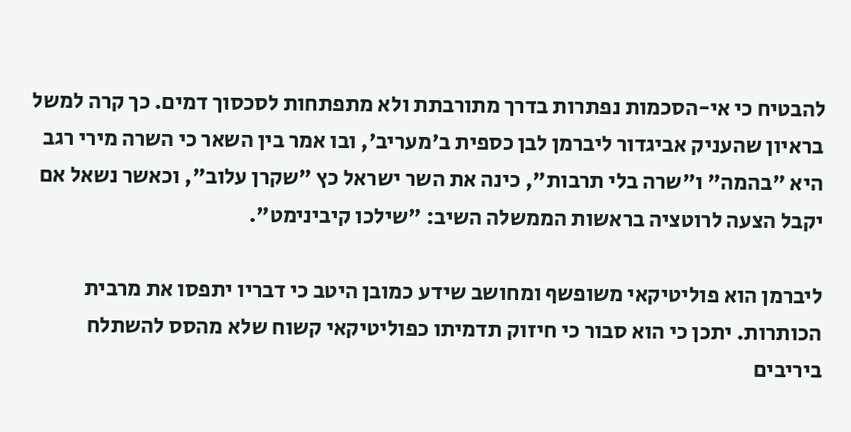להבטיח כי אי-הסכמות נפתרות בדרך מתורבתת ולא מתפתחות לסכסוך דמים. כך קרה למשל בראיון שהעניק אביגדור ליברמן לבן כספית ב'מעריב', ובו אמר בין השאר כי השרה מירי רגב היא "בהמה" ו"שרה בלי תרבות", כינה את השר ישראל כץ "שקרן עלוב", וכאשר נשאל אם יקבל הצעה לרוטציה בראשות הממשלה השיב: "שילכו קיבינימט".

ליברמן הוא פוליטיקאי משופשף ומחושב שידע כמובן היטב כי דבריו יתפסו את מרבית הכותרות. יתכן כי הוא סבור כי חיזוק תדמיתו כפוליטיקאי קשוח שלא מהסס להשתלח ביריבים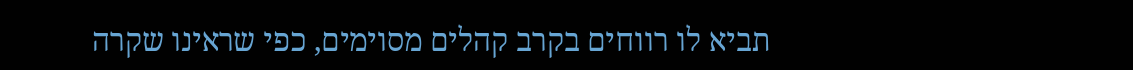תביא לו רווחים בקרב קהלים מסוימים, כפי שראינו שקרה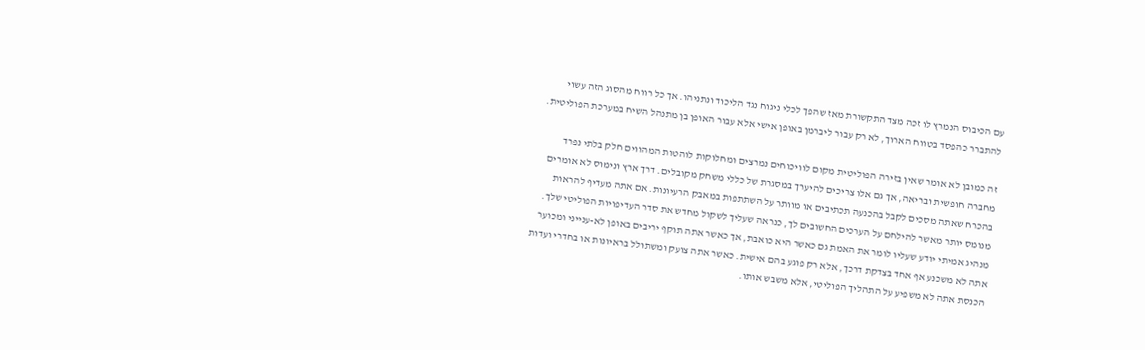עם הכיבוס הנמרץ לו זכה מצד התקשורת מאז שהפך לכלי ניגוח נגד הליכוד ונתניהו. אך כל רווח מהסוג הזה עשוי להתברר כהפסד בטווח הארוך, לא רק עבור ליברמן באופן אישי אלא עבור האופן בן מתנהל השיח במערכת הפוליטית.

זה כמובן לא אומר שאין בזירה הפוליטית מקום לוויכוחים נמרצים ומחלוקות לוהטות המהווים חלק בלתי נפרד מחברה חופשית ובריאה, אך גם אלו צריכים להיערך במסגרת של כללי משחק מקובלים. דרך ארץ ונימוס לא אומרים בהכרח שאתה מסכים לקבל בהכנעה תכתיבים או מוותר על השתתפות במאבק הרעיונות. אם אתה מעדיף להראות מנומס יותר מאשר להילחם על הערכים החשובים לך, כנראה שעליך לשקול מחדש את סדר העדיפויות הפוליטי שלך. מנהיג אמיתי יודע שעליו לומר את האמת גם כאשר היא כואבת, אך כאשר אתה תוקף יריבים באופן לא-ענייני ומכוער אתה לא משכנע אף אחד בצדקת דרכך, אלא רק פוגע בהם אישית. כאשר אתה צועק ומשתולל בראיונות או בחדרי ועדות הכנסת אתה לא משפיע על התהליך הפוליטי, אלא משבש אותו.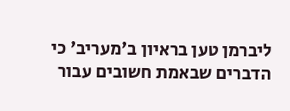ליברמן טען בראיון ב'מעריב' כי הדברים שבאמת חשובים עבור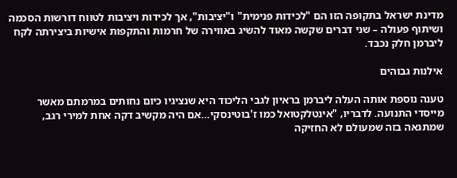מדינת ישראל בתקופה הזו הם "לכידות פנימית" ו"יציבות", אך לכידות ויציבות לטווח דורשות הסכמה ושיתוף פעולה – שני דברים שקשה מאוד להשיג באווירה של חרמות והתקפות אישיות ביצירתה לקח ליברמן חלק נכבד.

אילנות גבוהים

טענה נוספת אותה העלה ליברמן בראיון לגבי הליכוד היא שנציגיו כיום נחותים במרמתם מאשר מייסדי התנועה. לדבריו, "אינטלקטואל כמו ז'בוטינסקי…אם היה מקשיב דקה אחת למירי רגב, שמתגאה בזה שמעולם לא החזיקה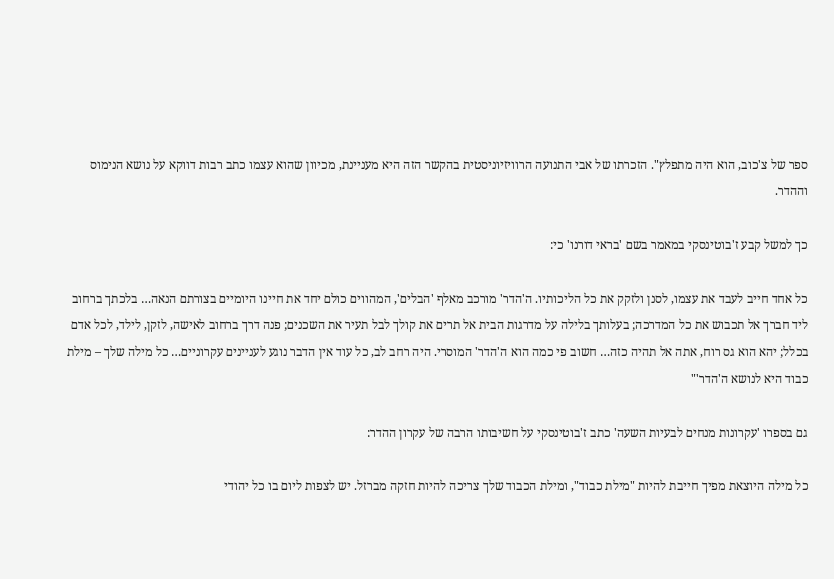ספר של צ'כוב, הוא היה מתפלץ". הזכרתו של אבי התנועה הרוויזיוניסטית בהקשר הזה היא מעניינת, מכיוון שהוא עצמו כתב רבות דווקא על נושא הנימוס וההדר.

כך למשל קבע ז'בוטינסקי במאמר בשם 'בראי דורנו' כי:

כל אחד חייב לעבד את עצמו, לסנן ולזקק את כל הליכותיו. ה'הדר' מורכב מאלף 'הבלים', המהווים כולם יחד את חיינו היומיים בצורתם הנאה… בלכתך ברחוב ליד חברך אל תכבוש את כל המדרכה; בעלותך בלילה על מדרגות הבית אל תרים את קולך לבל תעיר את השכנים; פנה דרך ברחוב לאישה, לזקן, לילד, לכל אדם בכלל; יהא הוא גס רוח, אתה אל תהיה כזה… חשוב פי כמה הוא ה'הדר' המוסרי. היה רחב לב, כל עוד אין הדבר נוגע לעניינים עקרוניים… כל מילה שלך – מילת כבוד היא לנושא ה'הדר'"

גם בספרו 'עקרונות מנחים לבעיות השעה' כתב ז'בוטינסקי על חשיבותו הרבה של עקרון ההדר:

כל מילה היוצאת מפיך חייבת להיות "מילת כבוד", ומילת הכבוד שלך צריכה להיות חזקה מברזל. יש לצפות ליום בו כל יהודי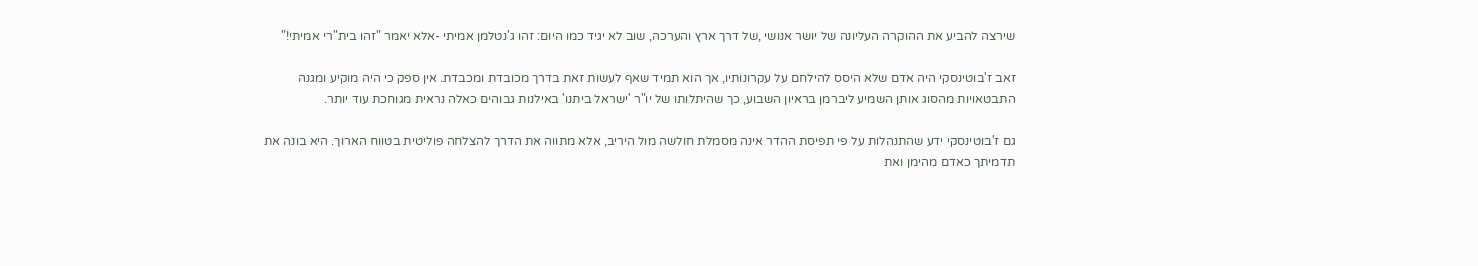שירצה להביע את ההוקרה העליונה של יושר אנושי ,של דרך ארץ והערכה, שוב לא יגיד כמו היום: זהו ג'נטלמן אמיתי -אלא יאמר "זהו בית"רי אמיתי!"

זאב ז'בוטינסקי היה אדם שלא היסס להילחם על עקרונותיו, אך הוא תמיד שאף לעשות זאת בדרך מכובדת ומכבדת. אין ספק כי היה מוקיע ומגנה התבטאויות מהסוג אותן השמיע ליברמן בראיון השבוע, כך שהיתלותו של יו"ר 'ישראל ביתנו' באילנות גבוהים כאלה נראית מגוחכת עוד יותר.

גם ז'בוטינסקי ידע שהתנהלות על פי תפיסת ההדר אינה מסמלת חולשה מול היריב, אלא מתווה את הדרך להצלחה פוליטית בטווח הארוך. היא בונה את תדמיתך כאדם מהימן ואת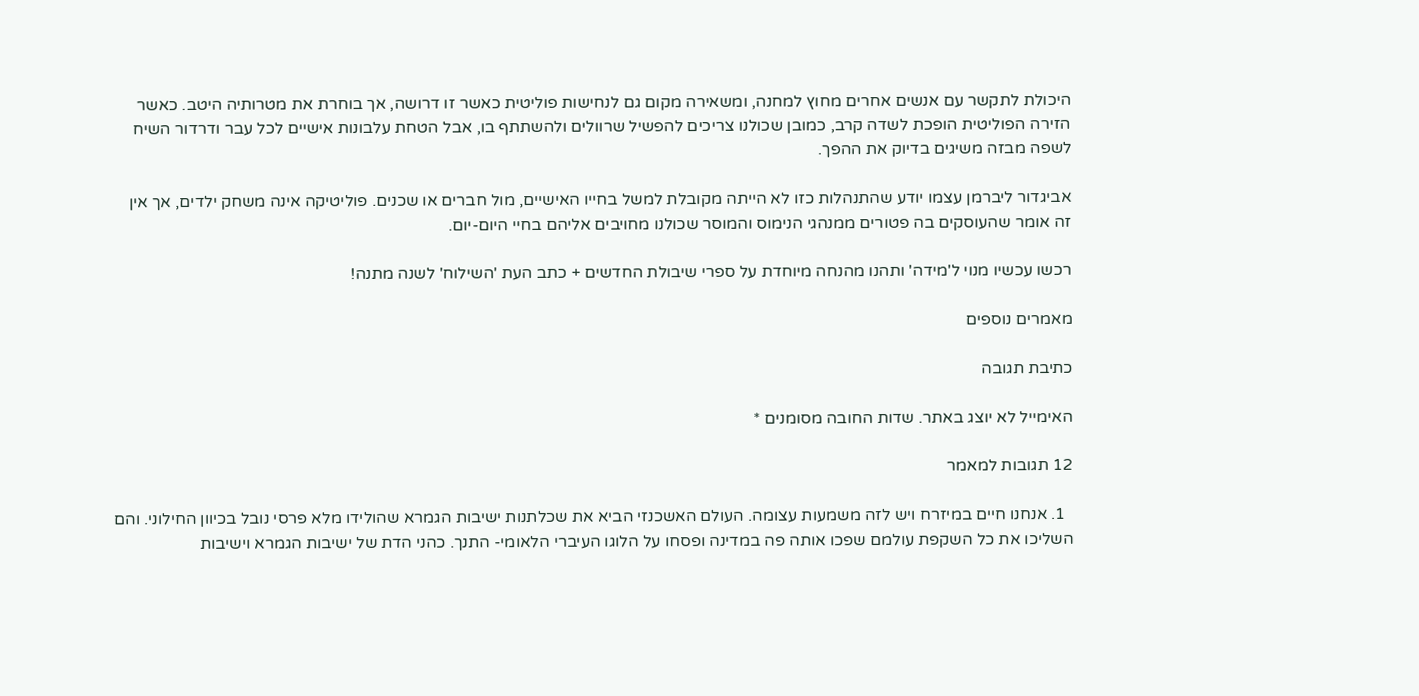היכולת לתקשר עם אנשים אחרים מחוץ למחנה, ומשאירה מקום גם לנחישות פוליטית כאשר זו דרושה, אך בוחרת את מטרותיה היטב. כאשר הזירה הפוליטית הופכת לשדה קרב, כמובן שכולנו צריכים להפשיל שרוולים ולהשתתף בו, אבל הטחת עלבונות אישיים לכל עבר ודרדור השיח לשפה מבזה משיגים בדיוק את ההפך.

אביגדור ליברמן עצמו יודע שהתנהלות כזו לא הייתה מקובלת למשל בחייו האישיים, מול חברים או שכנים. פוליטיקה אינה משחק ילדים, אך אין זה אומר שהעוסקים בה פטורים ממנהגי הנימוס והמוסר שכולנו מחויבים אליהם בחיי היום-יום.

רכשו עכשיו מנוי ל'מידה' ותהנו מהנחה מיוחדת על ספרי שיבולת החדשים + כתב העת 'השילוח' לשנה מתנה!

מאמרים נוספים

כתיבת תגובה

האימייל לא יוצג באתר. שדות החובה מסומנים *

12 תגובות למאמר

  1. אנחנו חיים במיזרח ויש לזה משמעות עצומה. העולם האשכנזי הביא את שכלתנות ישיבות הגמרא שהולידו מלא פרסי נובל בכיוון החילוני. והם השליכו את כל השקפת עולמם שפכו אותה פה במדינה ופסחו על הלוגו העיברי הלאומי- התנך. כהני הדת של ישיבות הגמרא וישיבות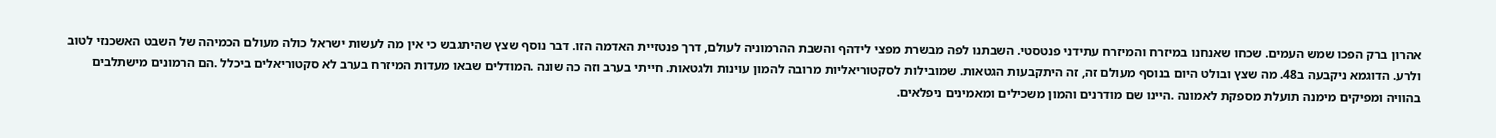אהרון ברק הפכו שמש העמים. שכחו שאנחנו במיזרח והמיזרח עתידני פנטסטי. השבתנו לפה מבשרת מפצי לידהף והשבת ההרמוניה לעולם, דרך פנטזיית האדמה הזו. דבר נוסף שצץ שהיתגבש כי אין מה לעשות ישראל כולה מעולם הכמיהה של השבט האשכנזי לטוב ולרע. הדוגמא ניקבעה ב48. מה שצץ ובולט היום בנוסף מעולם זה, זה היתקבעות הגטאות. שמובילות לסקטוריאליות מרובה להמון עוינות ולגטאות. חייתי בערב וזה כה שונה .המודלים שבאו מעדות המיזרח בערב לא סקטוריאלים ביכלל .הם הרמונים מישתלבים בהוויה ומפיקים מימנה תועלת מספקת לאמונה .היינו שם מודרנים והמון משכילים ומאמינים ניפלאים.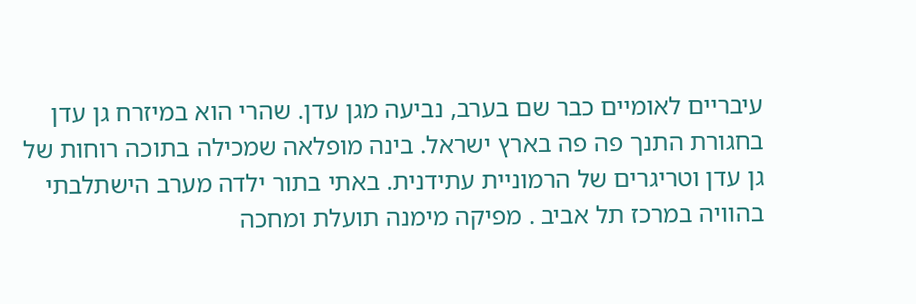עיבריים לאומיים כבר שם בערב, נביעה מגן עדן. שהרי הוא במיזרח גן עדן בחגורת התנך פה פה בארץ ישראל. בינה מופלאה שמכילה בתוכה רוחות של גן עדן וטריגרים של הרמוניית עתידנית. באתי בתור ילדה מערב הישתלבתי בהוויה במרכז תל אביב . מפיקה מימנה תועלת ומחכה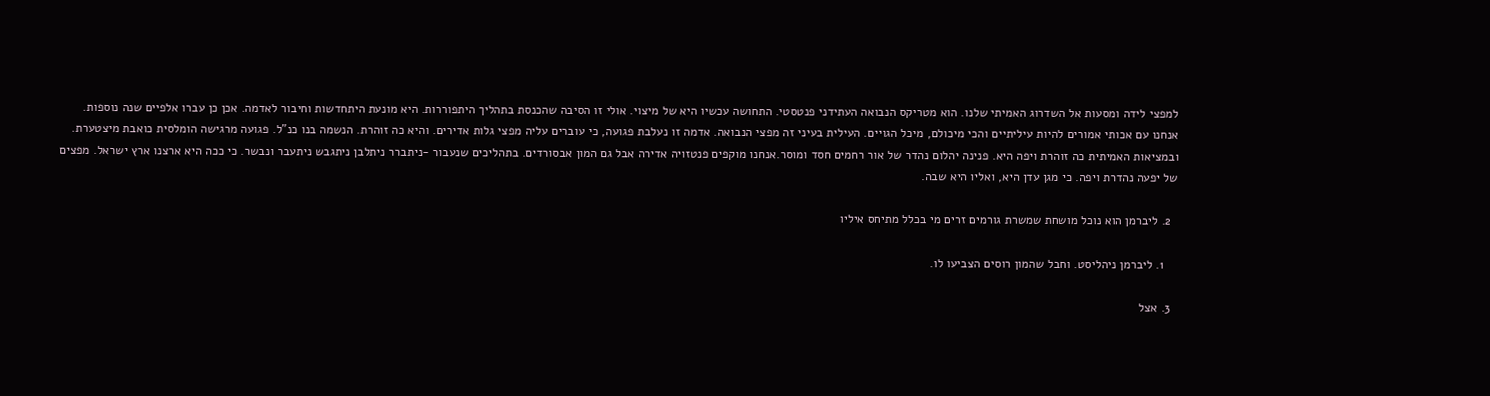למפצי לידה ומסעות אל השדרוג האמיתי שלנו. הוא מטריקס הנבואה העתידני פנטסטי. התחושה עכשיו היא של מיצוי. אולי זו הסיבה שהכנסת בתהליך היתפוררות. היא מונעת היתחדשות וחיבור לאדמה. אכן כן עברו אלפיים שנה נוספות. אנחנו עם אכותי אמורים להיות עיליתיים והכי מיכולם, מיכל הגויים. העילית בעיני זה מפצי הנבואה. אדמה זו נעלבת פגועה, כי עוברים עליה מפצי גלות אדירים. והיא כה זוהרת. הנשמה בנו כנ"ל. פגועה מרגישה הומלסית כואבת מיצטערת. ובמציאות האמיתית כה זוהרת ויפה היא. פנינה יהלום נהדר של אור רחמים חסד ומוסר.אנחנו מוקפים פנטזויה אדירה אבל גם המון אבסורדים. בתהליכים שנעבור -ניתברר ניתלבן ניתגבש ניתעבר ונבשר. כי ככה היא ארצנו ארץ ישראל. מפצים של יפעה נהדרת ויפה. כי מגן עדן היא, ואליו היא שבה.

  2. ליברמן הוא נוכל מושחת שמשרת גורמים זרים מי בכלל מתיחס איליו

    1. ליברמן ניהליסט. וחבל שהמון רוסים הצביעו לו.

  3. אצל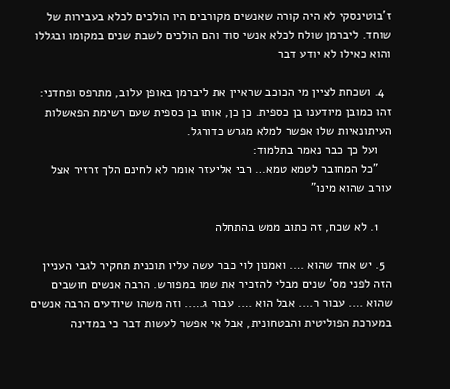ז'בוטינסקי לא היה קורה שאנשים מקורבים היו הולכים לכלא בעבירות של שוחד. ליברמן שולח לכלא אנשי סוד והם הולכים לשבת שנים במקומו ובגללו והוא כאילו לא יודע דבר

  4. ושכחת לציין מי הכוכב שראיין את ליברמן באופן עלוב, מתרפס ופחדני: זהו כמובן מיודענו בן כספית. כן כן, אותו בן כספית שעם רשימת הפאשלות העיתונאיות שלו אפשר למלא מגרש כדורגל.
    ועל כך כבר נאמר בתלמוד:
    "כל המחובר לטמא טמא… רבי אליעזר אומר לא לחינם הלך זרזיר אצל עורב שהוא מינו"

    1. לא שכח, זה כתוב ממש בהתחלה

  5. יש אחד שהוא …. ואמנון לוי כבר עשה עליו תוכנית תחקיר לגבי העניין הזה לפני מס' שנים מבלי להזכיר את שמו במפורש. הרבה אנשים חושבים שהוא …. עבור ר…. אבל הוא …. עבור ג….. וזה משהו שיודעים הרבה אנשים במערכת הפוליטית והבטחונית, אבל אי אפשר לעשות דבר כי במדינה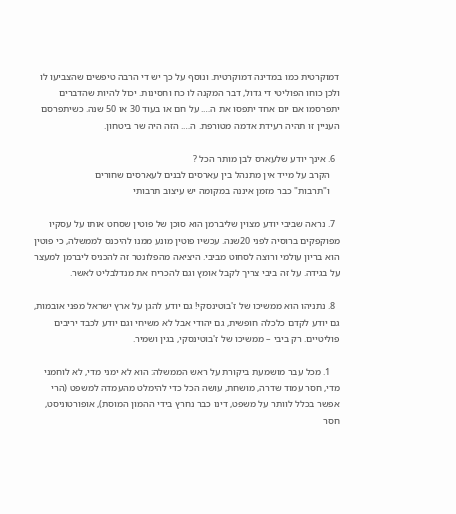דמוקרטית כמו במדינה דמוקרטית. ונוסף על כך יש די הרבה טיפשים שהצביעו לו ולכן כוחו הפוליטי די גדול, דבר המקנה לו כח וחסינות. יכול להיות שהדברים יתפרסמו אם יום אחד יתפסו את ה…. על חם או בעוד 30 או 50 שנה. כשיתפרסם העניין זו תהיה רעידת אדמה מטורפת. ה…. הזה היה שר ביטחון.

  6. אינך יודע שלעארס לבן מותר הכל ?
    הקרב על מייד אין מתנהל בין עארסים לבנים לעארסים שחורים
    ו"תרבות" כבר מזמן איננה במקומה יש עיצוב תרבותי

  7. נראה שביבי יודע מצוין שליברמן הוא סוכן של פוטין שסחט אותו על עסקיו מפוקפקים ברוסיה לפני 20שנה. עכשיו פוטין מונע ממנו להיכנס לממשלה, כי פוטין הוא בריון עולמי ורוצה לסחוט מביבי. היציאה מהפלונטר זה להכניס ליברמן למעצר על בגידה. על זה ביבי צריך לקבל אומץ וגם להכריח את מנדלבליט לאשר.

  8. נתניהו הוא ממשיכו של ז'בוטינסקי! גם יודע להגן על ארץ ישראל מפני אובמות, גם יודע לקדם כלכלה חופשית, גם יהודי אבל לא משיחי וגם יודע לכבד יריבים פוליטיים. רק ביבי – ממשיכו של ז'בוטינסקי, בגין ושמיר.

    1. מכל עבר מושמעת ביקורת על ראש הממשלה: הוא לא ימני מדי, לא לוחמני מדי, חסר עמוד שדרה, מושחת, עושה הכל כדי להימלט מהעמדה למשפט (הרי אפשר בכלל לוותר על משפט, דינו כבר נחרץ בידי ההמון המוסת), אופורטוניסט, חסר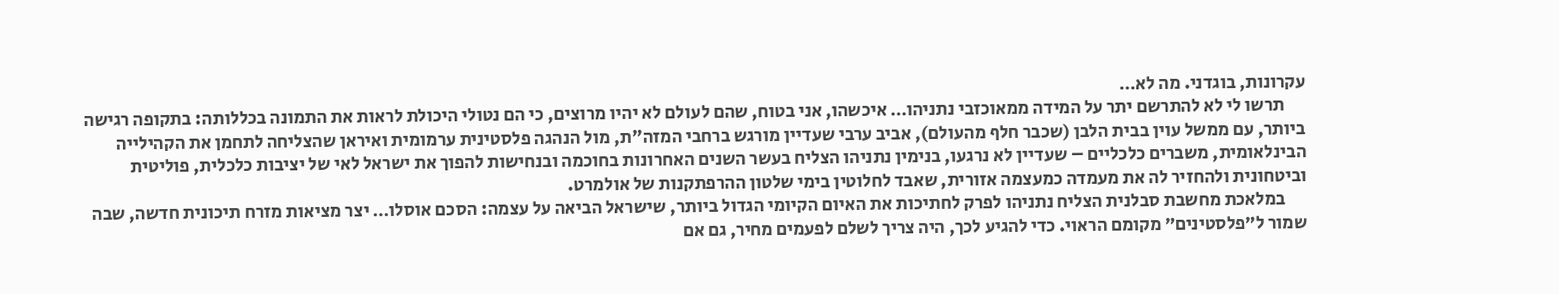עקרונות, בוגדני. מה לא…
      תרשו לי לא להתרשם יתר על המידה ממאוכזבי נתניהו… איכשהו, אני בטוח, שהם לעולם לא יהיו מרוצים, כי הם נטולי היכולת לראות את התמונה בכללותה: בתקופה רגישה ביותר, עם ממשל עוין בבית הלבן (שכבר חלף מהעולם), אביב ערבי שעדיין מורגש ברחבי המזה"ת, מול הנהגה פלסטינית ערמומית ואיראן שהצליחה לתחמן את הקהילייה הבינלאומית, משברים כלכליים – שעדיין לא נרגעו, בנימין נתניהו הצליח בעשר השנים האחרונות בחוכמה ובנחישות להפוך את ישראל לאי של יציבות כלכלית, פוליטית וביטחונית ולהחזיר לה את מעמדה כמעצמה אזורית, שאבד לחלוטין בימי שלטון ההרפתקנות של אולמרט.
      במלאכת מחשבת סבלנית הצליח נתניהו לפרק לחתיכות את האיום הקיומי הגדול ביותר, שישראל הביאה על עצמה: הסכם אוסלו… יצר מציאות מזרח תיכונית חדשה, שבה שמור ל״פלסטינים״ מקומם הראוי. כדי להגיע לכך, היה צריך לשלם לפעמים מחיר, גם אם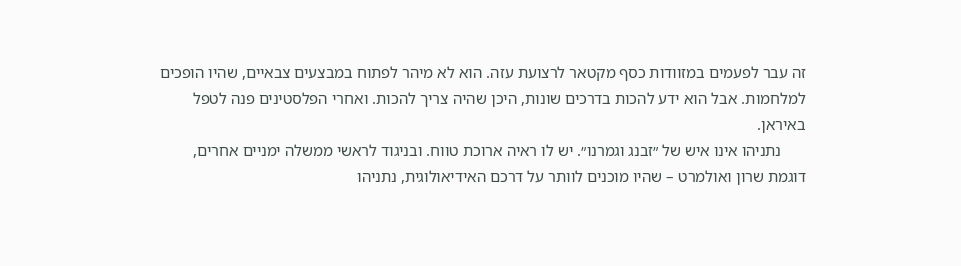זה עבר לפעמים במזוודות כסף מקטאר לרצועת עזה. הוא לא מיהר לפתוח במבצעים צבאיים, שהיו הופכים למלחמות. אבל הוא ידע להכות בדרכים שונות, היכן שהיה צריך להכות. ואחרי הפלסטינים פנה לטפל באיראן.
      נתניהו אינו איש של ״זבנג וגמרנו״. יש לו ראיה ארוכת טווח. ובניגוד לראשי ממשלה ימניים אחרים, דוגמת שרון ואולמרט – שהיו מוכנים לוותר על דרכם האידיאולוגית, נתניהו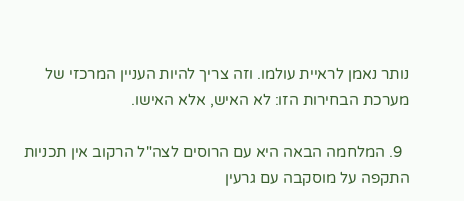נותר נאמן לראיית עולמו. וזה צריך להיות העניין המרכזי של מערכת הבחירות הזו: לא האיש, אלא האישו.

  9. המלחמה הבאה היא עם הרוסים לצה"ל הרקוב אין תכניות התקפה על מוסקבה עם גרעין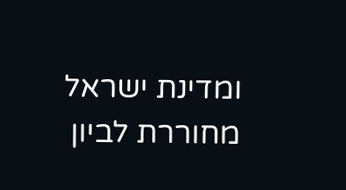ומדינת ישראל מחוררת לביון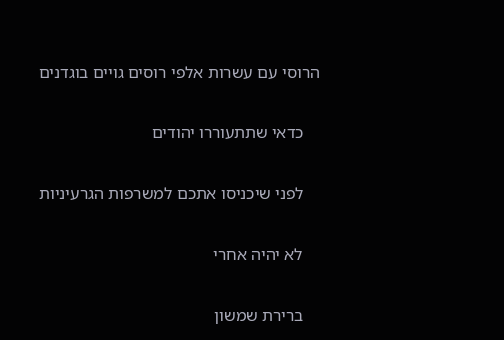הרוסי עם עשרות אלפי רוסים גויים בוגדנים

    כדאי שתתעוררו יהודים

    לפני שיכניסו אתכם למשרפות הגרעיניות

    לא יהיה אחרי

    ברירת שמשון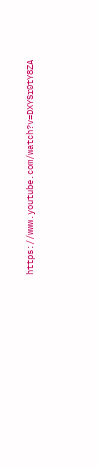https://www.youtube.com/watch?v=DXYSr0tY8ZA